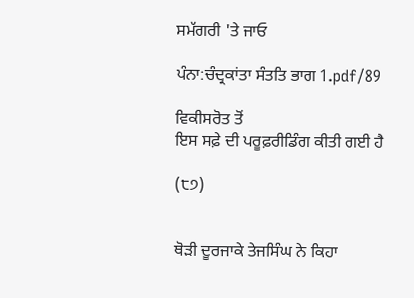ਸਮੱਗਰੀ 'ਤੇ ਜਾਓ

ਪੰਨਾ:ਚੰਦ੍ਰਕਾਂਤਾ ਸੰਤਤਿ ਭਾਗ 1.pdf/89

ਵਿਕੀਸਰੋਤ ਤੋਂ
ਇਸ ਸਫ਼ੇ ਦੀ ਪਰੂਫ਼ਰੀਡਿੰਗ ਕੀਤੀ ਗਈ ਹੈ

(੮੭)


ਥੋੜੀ ਦੂਰਜਾਕੇ ਤੇਜਸਿੰਘ ਨੇ ਕਿਹਾ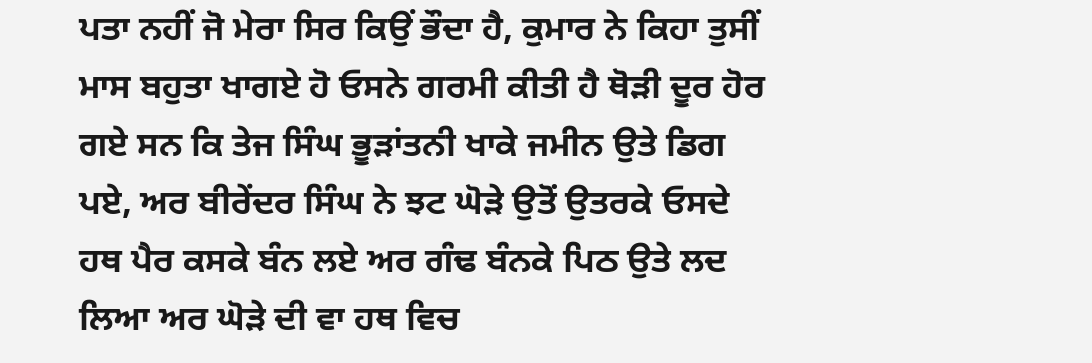ਪਤਾ ਨਹੀਂ ਜੋ ਮੇਰਾ ਸਿਰ ਕਿਉਂ ਭੌਦਾ ਹੈ, ਕੁਮਾਰ ਨੇ ਕਿਹਾ ਤੁਸੀਂ ਮਾਸ ਬਹੁਤਾ ਖਾਗਏ ਹੋ ਓਸਨੇ ਗਰਮੀ ਕੀਤੀ ਹੈ ਥੋੜੀ ਦੂਰ ਹੋਰ ਗਏ ਸਨ ਕਿ ਤੇਜ ਸਿੰਘ ਭੂੜਾਂਤਨੀ ਖਾਕੇ ਜਮੀਨ ਉਤੇ ਡਿਗ ਪਏ, ਅਰ ਬੀਰੇਂਦਰ ਸਿੰਘ ਨੇ ਝਟ ਘੋੜੇ ਉਤੋਂ ਉਤਰਕੇ ਓਸਦੇ ਹਥ ਪੈਰ ਕਸਕੇ ਬੰਨ ਲਏ ਅਰ ਗੰਢ ਬੰਨਕੇ ਪਿਠ ਉਤੇ ਲਦ ਲਿਆ ਅਰ ਘੋੜੇ ਦੀ ਵਾ ਹਥ ਵਿਚ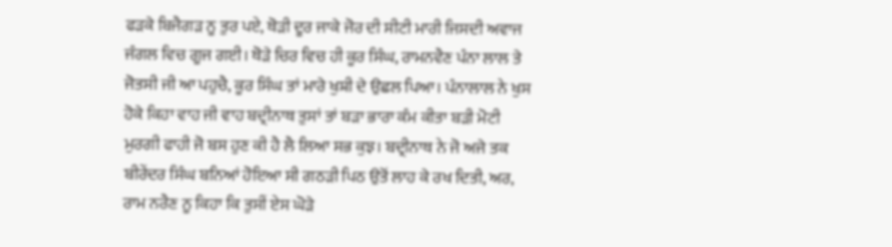ਫੜਕੇ ਬਿਜੈਗੜ ਨੂ ਤੁਰ ਪਏ, ਥੋੜੀ ਦੂਰ ਜਾਕੇ ਜੋਰ ਦੀ ਸੀਟੀ ਮਾਰੀ ਜਿਸਦੀ ਅਵਾਜ ਜੰਗਲ ਵਿਚ ਗੂਜ ਗਈ। ਥੋੜੇ ਚਿਰ ਵਿਚ ਹੀ ਕੂਰ ਸਿੰਘ, ਰਾਮਨਵੈਣ ਪੰਨਾ ਲਾਲ ਤੇ ਜੋਤਸੀ ਜੀ ਆ ਪਹੁਚੈ, ਕੂਰ ਸਿੰਘ ਤਾਂ ਮਾਰੇ ਖੁਸ਼ੀ ਦੇ ਉਛਲ ਪਿਆ। ਪੰਨਾਲਾਲ ਨੇ ਖੁਸ ਹੋਕੇ ਕਿਹਾ ਵਾਹ ਜੀ ਵਾਹ ਬਦ੍ਰੀਨਾਥ ਤੁਸਾਂ ਤਾਂ ਬੜਾ ਭਾਰਾ ਕੰਮ ਕੀਤਾ ਬੜੀ ਮੋਟੀ ਮੁਰਗੀ ਫਾਹੀ ਜੋ ਬਸ ਹੁਣ ਕੀ ਹੈ ਲੈ ਲਿਆ ਸਭ ਕੁਝ। ਬਦ੍ਰੀਨਾਥ ਨੇ ਜੋ ਅਜੇ ਤਕ ਬੀਰੇਂਦਰ ਸਿੰਘ ਬਨਿਆਂ ਹੋਇਆ ਸੀ ਗਠੜੀ ਪਿਠ ਉਤੋਂ ਲਾਹ ਕੇ ਰਖ ਦਿਤੀ, ਅਰ, ਰਾਮ ਨਰੈਣ ਨੂ ਕਿਹਾ ਕਿ ਤੁਸੀਂ ਏਸ ਘੋੜੇ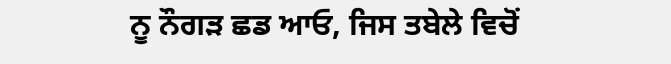ਨੂ ਨੌਗੜ ਛਡ ਆਓ, ਜਿਸ ਤਬੇਲੇ ਵਿਚੋਂ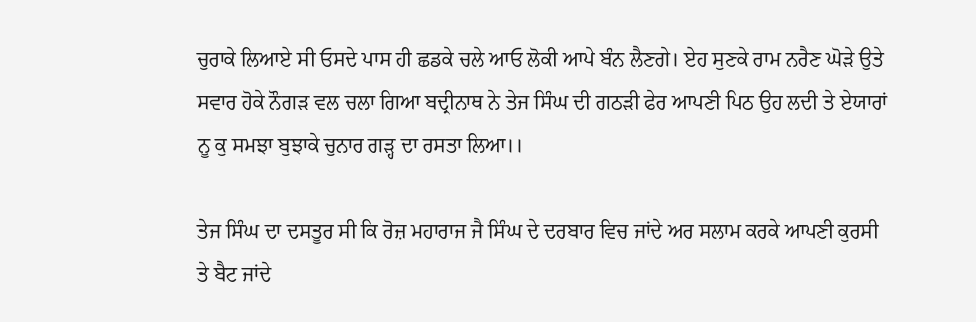ਚੁਰਾਕੇ ਲਿਆਏ ਸੀ ਓਸਦੇ ਪਾਸ ਹੀ ਛਡਕੇ ਚਲੇ ਆਓ ਲੋਕੀ ਆਪੇ ਬੰਨ ਲੈਣਗੇ। ਏਹ ਸੁਣਕੇ ਰਾਮ ਨਰੈਣ ਘੋੜੇ ਉਤੇ ਸਵਾਰ ਹੋਕੇ ਨੌਗੜ ਵਲ ਚਲਾ ਗਿਆ ਬਦ੍ਰੀਨਾਥ ਨੇ ਤੇਜ ਸਿੰਘ ਦੀ ਗਠੜੀ ਫੇਰ ਆਪਣੀ ਪਿਠ ਉਹ ਲਦੀ ਤੇ ਏਯਾਰਾਂ ਨੂ ਕੁ ਸਮਝਾ ਬੁਝਾਕੇ ਚੁਨਾਰ ਗੜ੍ਹ ਦਾ ਰਸਤਾ ਲਿਆ।।

ਤੇਜ ਸਿੰਘ ਦਾ ਦਸਤੂਰ ਸੀ ਕਿ ਰੋਜ਼ ਮਹਾਰਾਜ ਜੈ ਸਿੰਘ ਦੇ ਦਰਬਾਰ ਵਿਚ ਜਾਂਦੇ ਅਰ ਸਲਾਮ ਕਰਕੇ ਆਪਣੀ ਕੁਰਸੀ ਤੇ ਬੈਟ ਜਾਂਦੇ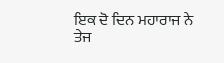ਇਕ ਦੋ ਦਿਨ ਮਹਾਰਾਜ ਨੇ ਤੇਜ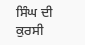ਸਿੰਘ ਦੀ ਕੁਰਸੀ